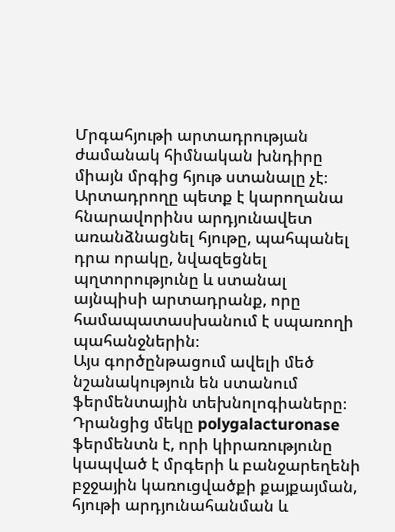Մրգահյութի արտադրության ժամանակ հիմնական խնդիրը միայն մրգից հյութ ստանալը չէ։ Արտադրողը պետք է կարողանա հնարավորինս արդյունավետ առանձնացնել հյութը, պահպանել դրա որակը, նվազեցնել պղտորությունը և ստանալ այնպիսի արտադրանք, որը համապատասխանում է սպառողի պահանջներին։
Այս գործընթացում ավելի մեծ նշանակություն են ստանում ֆերմենտային տեխնոլոգիաները։
Դրանցից մեկը polygalacturonase ֆերմենտն է, որի կիրառությունը կապված է մրգերի և բանջարեղենի բջջային կառուցվածքի քայքայման, հյութի արդյունահանման և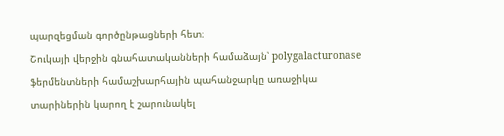պարզեցման գործընթացների հետ։
Շուկայի վերջին գնահատականների համաձայն՝ polygalacturonase ֆերմենտների համաշխարհային պահանջարկը առաջիկա տարիներին կարող է շարունակել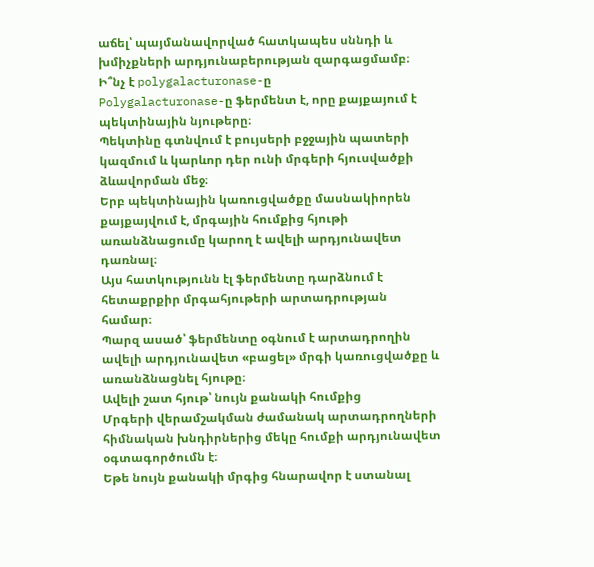աճել՝ պայմանավորված հատկապես սննդի և խմիչքների արդյունաբերության զարգացմամբ։
Ի՞նչ է polygalacturonase-ը
Polygalacturonase-ը ֆերմենտ է, որը քայքայում է պեկտինային նյութերը։
Պեկտինը գտնվում է բույսերի բջջային պատերի կազմում և կարևոր դեր ունի մրգերի հյուսվածքի ձևավորման մեջ։
Երբ պեկտինային կառուցվածքը մասնակիորեն քայքայվում է, մրգային հումքից հյութի առանձնացումը կարող է ավելի արդյունավետ դառնալ։
Այս հատկությունն էլ ֆերմենտը դարձնում է հետաքրքիր մրգահյութերի արտադրության համար։
Պարզ ասած՝ ֆերմենտը օգնում է արտադրողին ավելի արդյունավետ «բացել» մրգի կառուցվածքը և առանձնացնել հյութը։
Ավելի շատ հյութ՝ նույն քանակի հումքից
Մրգերի վերամշակման ժամանակ արտադրողների հիմնական խնդիրներից մեկը հումքի արդյունավետ օգտագործումն է։
Եթե նույն քանակի մրգից հնարավոր է ստանալ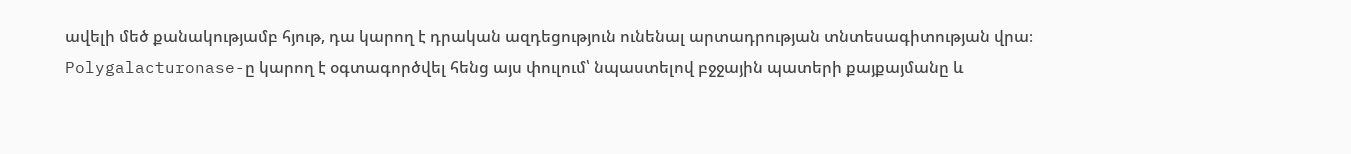ավելի մեծ քանակությամբ հյութ, դա կարող է դրական ազդեցություն ունենալ արտադրության տնտեսագիտության վրա։
Polygalacturonase-ը կարող է օգտագործվել հենց այս փուլում՝ նպաստելով բջջային պատերի քայքայմանը և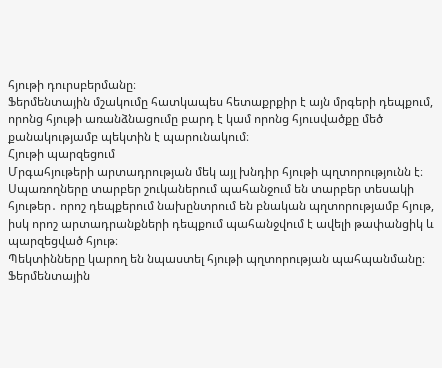հյութի դուրսբերմանը։
Ֆերմենտային մշակումը հատկապես հետաքրքիր է այն մրգերի դեպքում, որոնց հյութի առանձնացումը բարդ է կամ որոնց հյուսվածքը մեծ քանակությամբ պեկտին է պարունակում։
Հյութի պարզեցում
Մրգահյութերի արտադրության մեկ այլ խնդիր հյութի պղտորությունն է։
Սպառողները տարբեր շուկաներում պահանջում են տարբեր տեսակի հյութեր․ որոշ դեպքերում նախընտրում են բնական պղտորությամբ հյութ, իսկ որոշ արտադրանքների դեպքում պահանջվում է ավելի թափանցիկ և պարզեցված հյութ։
Պեկտինները կարող են նպաստել հյութի պղտորության պահպանմանը։
Ֆերմենտային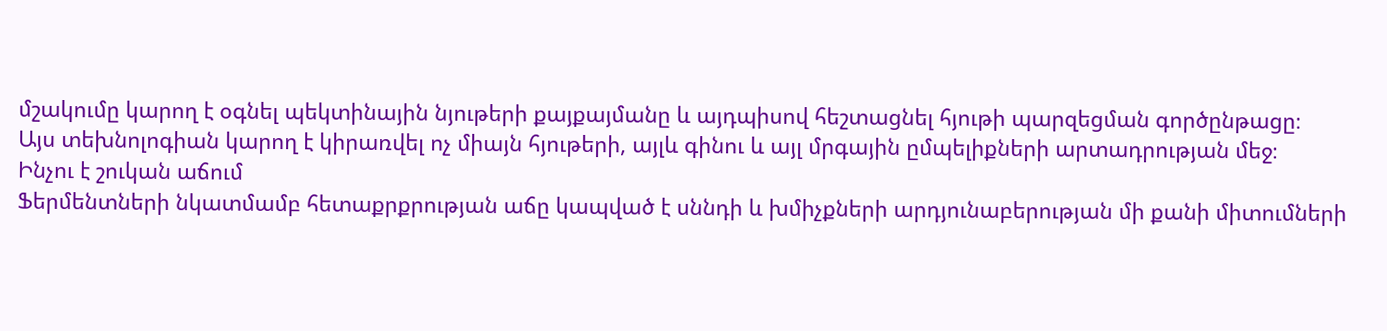մշակումը կարող է օգնել պեկտինային նյութերի քայքայմանը և այդպիսով հեշտացնել հյութի պարզեցման գործընթացը։
Այս տեխնոլոգիան կարող է կիրառվել ոչ միայն հյութերի, այլև գինու և այլ մրգային ըմպելիքների արտադրության մեջ։
Ինչու է շուկան աճում
Ֆերմենտների նկատմամբ հետաքրքրության աճը կապված է սննդի և խմիչքների արդյունաբերության մի քանի միտումների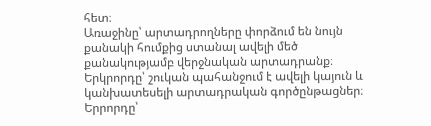հետ։
Առաջինը՝ արտադրողները փորձում են նույն քանակի հումքից ստանալ ավելի մեծ քանակությամբ վերջնական արտադրանք։
Երկրորդը՝ շուկան պահանջում է ավելի կայուն և կանխատեսելի արտադրական գործընթացներ։
Երրորդը՝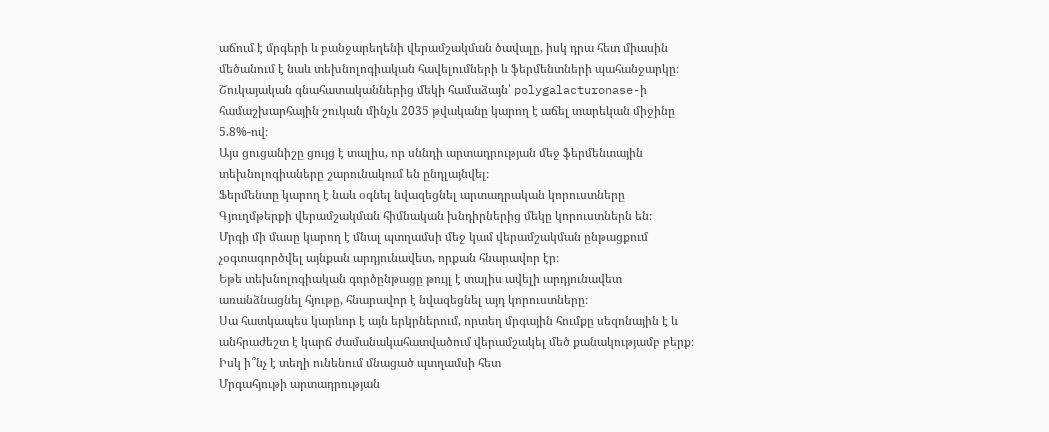աճում է մրգերի և բանջարեղենի վերամշակման ծավալը, իսկ դրա հետ միասին մեծանում է նաև տեխնոլոգիական հավելումների և ֆերմենտների պահանջարկը։
Շուկայական գնահատականներից մեկի համաձայն՝ polygalacturonase-ի համաշխարհային շուկան մինչև 2035 թվականը կարող է աճել տարեկան միջինը 5.8%-ով։
Այս ցուցանիշը ցույց է տալիս, որ սննդի արտադրության մեջ ֆերմենտային տեխնոլոգիաները շարունակում են ընդլայնվել։
Ֆերմենտը կարող է նաև օգնել նվազեցնել արտադրական կորուստները
Գյուղմթերքի վերամշակման հիմնական խնդիրներից մեկը կորուստներն են։
Մրգի մի մասը կարող է մնալ պտղամսի մեջ կամ վերամշակման ընթացքում չօգտագործվել այնքան արդյունավետ, որքան հնարավոր էր։
Եթե տեխնոլոգիական գործընթացը թույլ է տալիս ավելի արդյունավետ առանձնացնել հյութը, հնարավոր է նվազեցնել այդ կորուստները։
Սա հատկապես կարևոր է այն երկրներում, որտեղ մրգային հումքը սեզոնային է և անհրաժեշտ է կարճ ժամանակահատվածում վերամշակել մեծ քանակությամբ բերք։
Իսկ ի՞նչ է տեղի ունենում մնացած պտղամսի հետ
Մրգահյութի արտադրության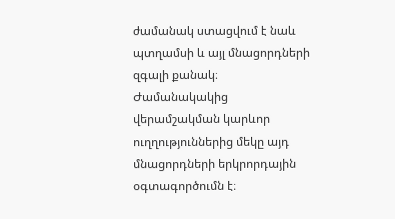ժամանակ ստացվում է նաև պտղամսի և այլ մնացորդների զգալի քանակ։
Ժամանակակից վերամշակման կարևոր ուղղություններից մեկը այդ մնացորդների երկրորդային օգտագործումն է։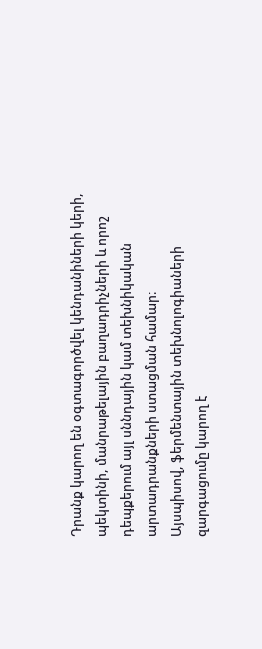Դրանք կարող են օգտագործվել կենդանիների կերի, պեկտինի, մանրաթելային բաղադրիչների և որոշ դեպքերում այլ սննդային կամ տեխնիկական արտադրանքների ստացման համար։
Այսպիսով, ֆերմենտային տեխնոլոգիաների զարգացումը կարող է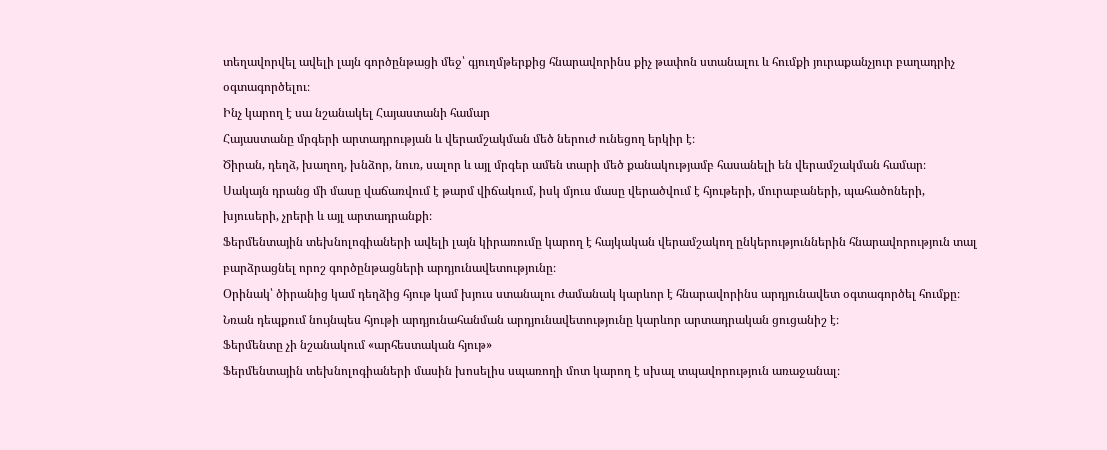տեղավորվել ավելի լայն գործընթացի մեջ՝ գյուղմթերքից հնարավորինս քիչ թափոն ստանալու և հումքի յուրաքանչյուր բաղադրիչ օգտագործելու։
Ինչ կարող է սա նշանակել Հայաստանի համար
Հայաստանը մրգերի արտադրության և վերամշակման մեծ ներուժ ունեցող երկիր է։
Ծիրան, դեղձ, խաղող, խնձոր, նուռ, սալոր և այլ մրգեր ամեն տարի մեծ քանակությամբ հասանելի են վերամշակման համար։
Սակայն դրանց մի մասը վաճառվում է թարմ վիճակում, իսկ մյուս մասը վերածվում է հյութերի, մուրաբաների, պահածոների, խյուսերի, չրերի և այլ արտադրանքի։
Ֆերմենտային տեխնոլոգիաների ավելի լայն կիրառումը կարող է հայկական վերամշակող ընկերություններին հնարավորություն տալ բարձրացնել որոշ գործընթացների արդյունավետությունը։
Օրինակ՝ ծիրանից կամ դեղձից հյութ կամ խյուս ստանալու ժամանակ կարևոր է հնարավորինս արդյունավետ օգտագործել հումքը։
Նռան դեպքում նույնպես հյութի արդյունահանման արդյունավետությունը կարևոր արտադրական ցուցանիշ է։
Ֆերմենտը չի նշանակում «արհեստական հյութ»
Ֆերմենտային տեխնոլոգիաների մասին խոսելիս սպառողի մոտ կարող է սխալ տպավորություն առաջանալ։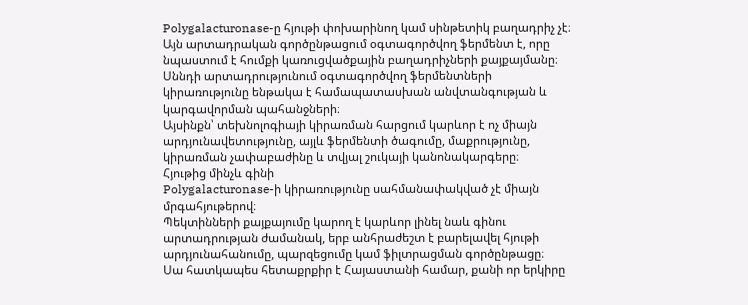Polygalacturonase-ը հյութի փոխարինող կամ սինթետիկ բաղադրիչ չէ։ Այն արտադրական գործընթացում օգտագործվող ֆերմենտ է, որը նպաստում է հումքի կառուցվածքային բաղադրիչների քայքայմանը։
Սննդի արտադրությունում օգտագործվող ֆերմենտների կիրառությունը ենթակա է համապատասխան անվտանգության և կարգավորման պահանջների։
Այսինքն՝ տեխնոլոգիայի կիրառման հարցում կարևոր է ոչ միայն արդյունավետությունը, այլև ֆերմենտի ծագումը, մաքրությունը, կիրառման չափաբաժինը և տվյալ շուկայի կանոնակարգերը։
Հյութից մինչև գինի
Polygalacturonase-ի կիրառությունը սահմանափակված չէ միայն մրգահյութերով։
Պեկտինների քայքայումը կարող է կարևոր լինել նաև գինու արտադրության ժամանակ, երբ անհրաժեշտ է բարելավել հյութի արդյունահանումը, պարզեցումը կամ ֆիլտրացման գործընթացը։
Սա հատկապես հետաքրքիր է Հայաստանի համար, քանի որ երկիրը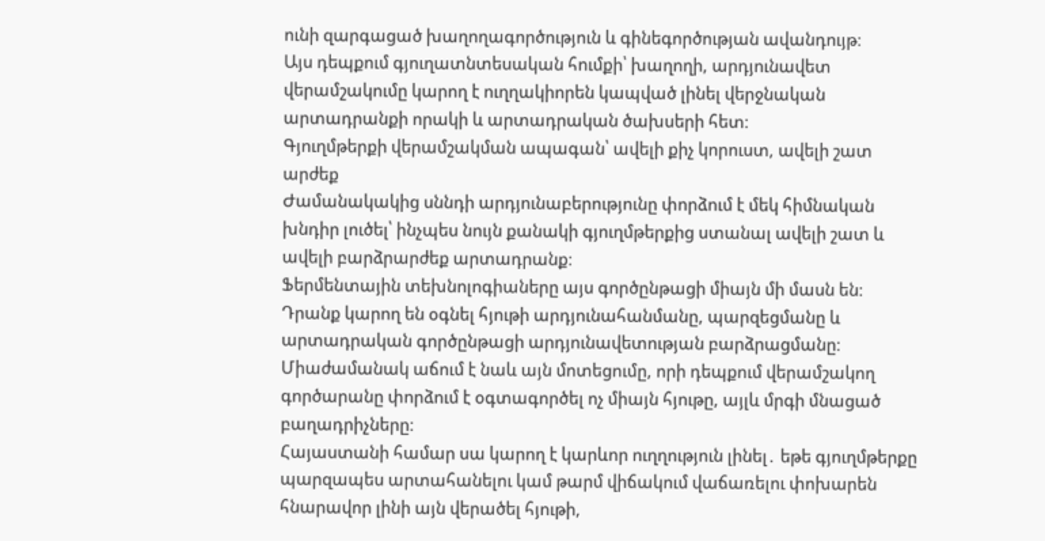ունի զարգացած խաղողագործություն և գինեգործության ավանդույթ։
Այս դեպքում գյուղատնտեսական հումքի՝ խաղողի, արդյունավետ վերամշակումը կարող է ուղղակիորեն կապված լինել վերջնական արտադրանքի որակի և արտադրական ծախսերի հետ։
Գյուղմթերքի վերամշակման ապագան՝ ավելի քիչ կորուստ, ավելի շատ արժեք
Ժամանակակից սննդի արդյունաբերությունը փորձում է մեկ հիմնական խնդիր լուծել՝ ինչպես նույն քանակի գյուղմթերքից ստանալ ավելի շատ և ավելի բարձրարժեք արտադրանք։
Ֆերմենտային տեխնոլոգիաները այս գործընթացի միայն մի մասն են։
Դրանք կարող են օգնել հյութի արդյունահանմանը, պարզեցմանը և արտադրական գործընթացի արդյունավետության բարձրացմանը։
Միաժամանակ աճում է նաև այն մոտեցումը, որի դեպքում վերամշակող գործարանը փորձում է օգտագործել ոչ միայն հյութը, այլև մրգի մնացած բաղադրիչները։
Հայաստանի համար սա կարող է կարևոր ուղղություն լինել․ եթե գյուղմթերքը պարզապես արտահանելու կամ թարմ վիճակում վաճառելու փոխարեն հնարավոր լինի այն վերածել հյութի,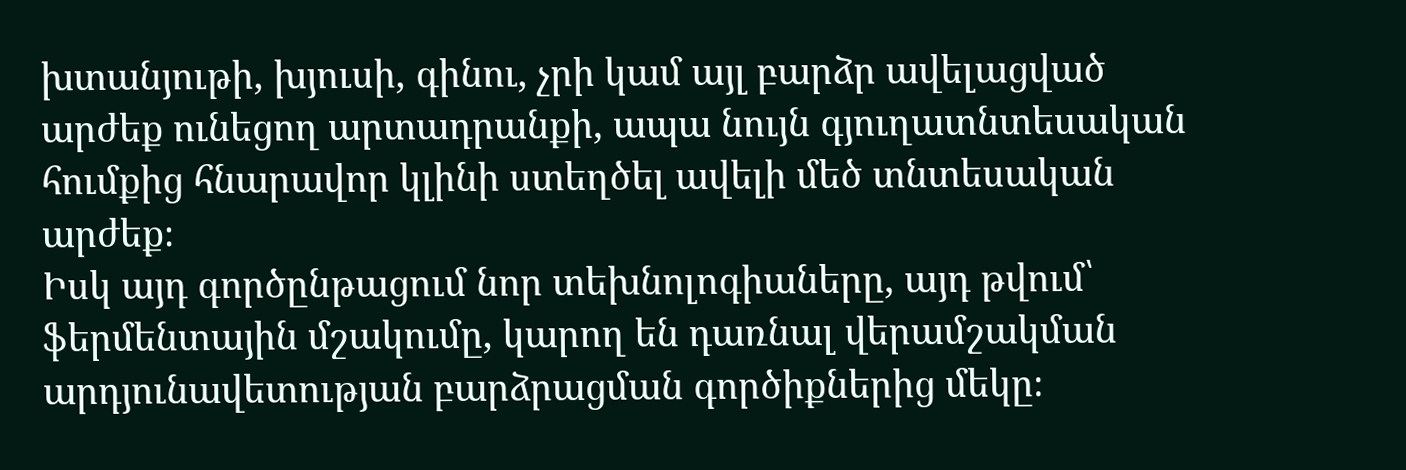խտանյութի, խյուսի, գինու, չրի կամ այլ բարձր ավելացված արժեք ունեցող արտադրանքի, ապա նույն գյուղատնտեսական հումքից հնարավոր կլինի ստեղծել ավելի մեծ տնտեսական արժեք։
Իսկ այդ գործընթացում նոր տեխնոլոգիաները, այդ թվում՝ ֆերմենտային մշակումը, կարող են դառնալ վերամշակման արդյունավետության բարձրացման գործիքներից մեկը։